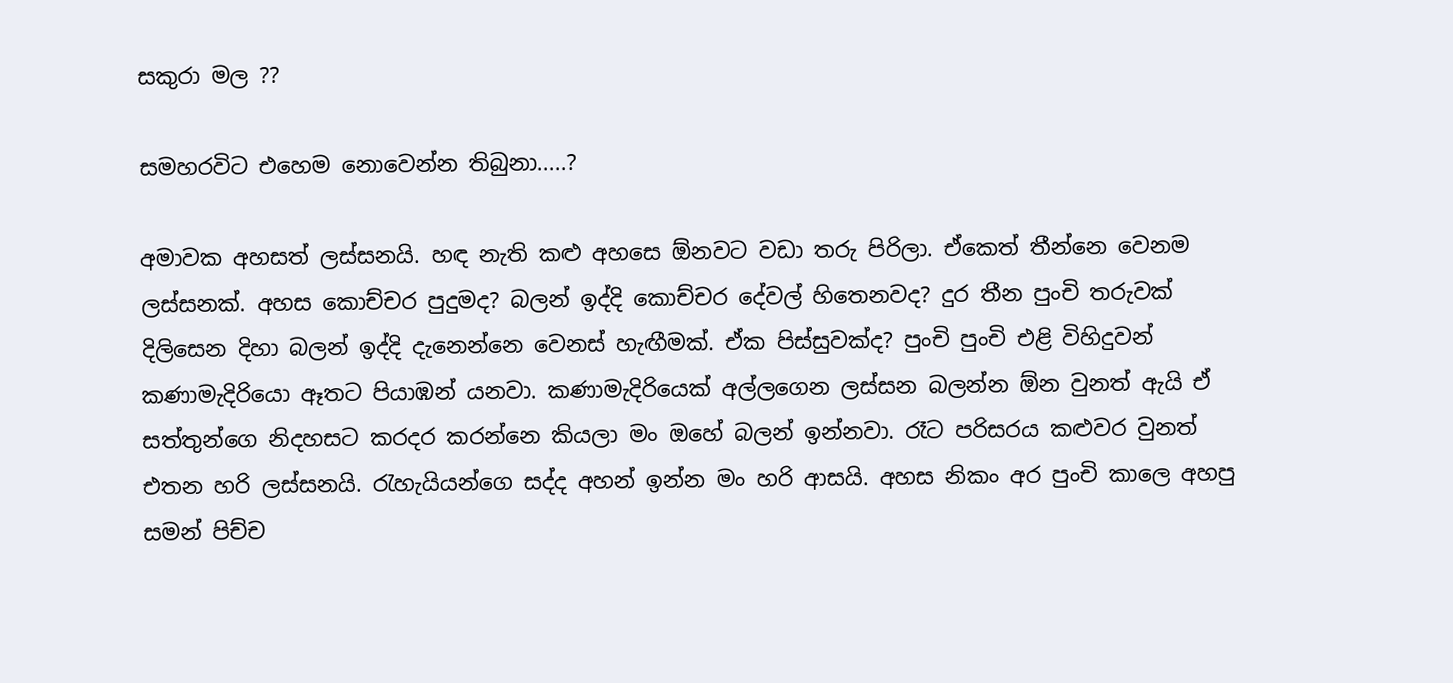සකුරා මල ??

සමහරවිට එහෙම නොවෙන්න තිබුනා.....?

අමාවක අහසත් ලස්සනයි. හඳ නැති කළු අහසෙ ඕනවට වඩා තරු පිරිලා. ඒකෙත් තීන්නෙ වෙනම ලස්සනක්. අහස කොච්චර පුදුමද? බලන් ඉද්දි කොච්චර දේවල් හිතෙනවද? දුර තීන පුංචි තරුවක් දිලිසෙන දිහා බලන් ඉද්දි දැනෙන්නෙ වෙනස් හැඟීමක්. ඒක පිස්සුවක්ද? පුංචි පුංචි එළි විහිදුවන් කණාමැදිරියො ඈතට පියාඹන් යනවා. කණාමැදිරියෙක් අල්ලගෙන ලස්සන බලන්න ඕන වුනත් ඇයි ඒ සත්තුන්ගෙ නිදහසට කරදර කරන්නෙ කියලා මං ඔහේ බලන් ඉන්නවා. රෑට පරිසරය කළුවර වුනත් එතන හරි ලස්සනයි. රැහැයියන්ගෙ සද්ද අහන් ඉන්න මං හරි ආසයි. අහස නිකං අර පුංචි කාලෙ අහපු සමන් පිච්ච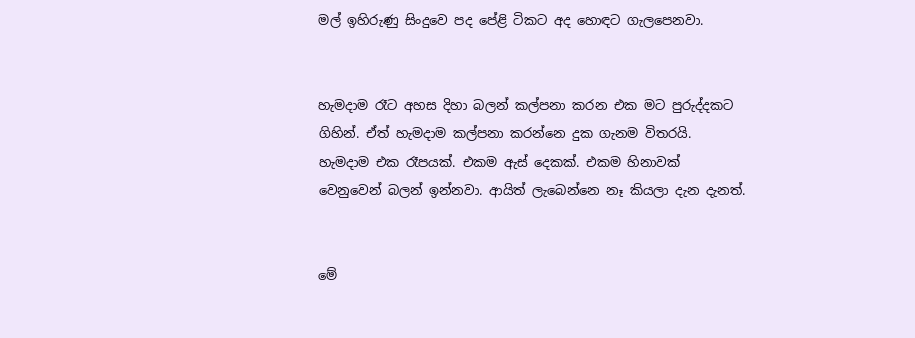මල් ඉහිරුණු සිංදුවෙ පද පේළි ටිකට අද හොඳට ගැලපෙනවා.


හැමදාම රෑට අහස දිහා බලන් කල්පනා කරන එක මට පුරුද්දකට ගිහින්. ඒත් හැමදාම කල්පනා කරන්නෙ දුක ගැනම විතරයි. හැමදාම එක රෑපයක්. එකම ඇස් දෙකක්. එකම හිනාවක් වෙනුවෙන් බලන් ඉන්නවා. ආයිත් ලැබෙන්නෙ නෑ කියලා දැන දැනත්.


මේ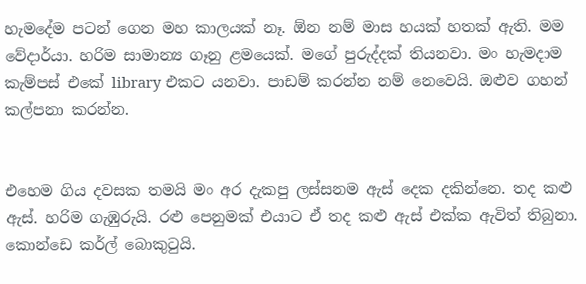හැමදේම පටන් ගෙන මහ කාලයක් නෑ. ඕන නම් මාස හයක් හතක් ඇති. මම වේදාර්යා. හරිම සාමාන්‍ය ගෑනු ළමයෙක්. මගේ පුරුද්දක් තියනවා. මං හැමදාම කැම්පස් එකේ library එකට යනවා. පාඩම් කරන්න නම් නෙවෙයි. ඔළුව ගහන් කල්පනා කරන්න.


එහෙම ගිය දවසක තමයි මං අර දැකපු ලස්සනම ඇස් දෙක දකින්නෙ. තද කළු ඇස්. හරිම ගැඹුරුයි. රළු පෙනුමක් එයාට ඒ තද කළු ඇස් එක්ක ඇවිත් තිබුනා. කොන්ඩෙ කර්ල් බොකුටුයි.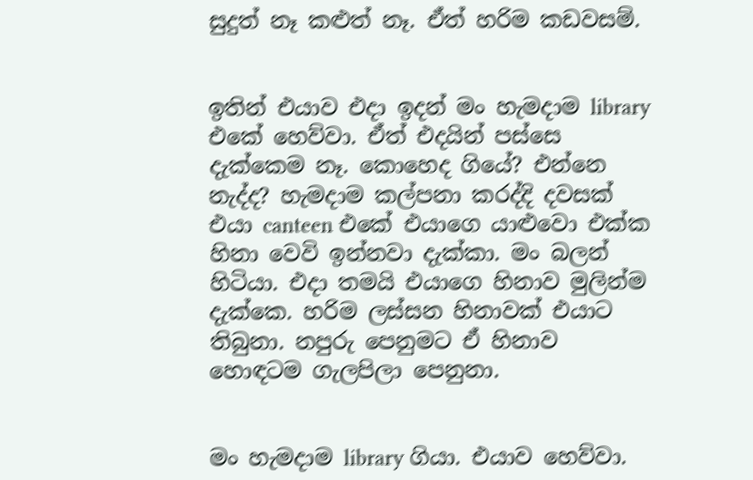සුදුත් නෑ කළුත් නෑ. ඒත් හරිම කඩවසම්.


ඉතින් එයාව එදා ඉදන් මං හැමදාම library එකේ හෙව්වා. ඒත් එදයින් පස්සෙ දැක්කෙම නෑ. කොහෙද ගියේ? එන්නෙ නැද්ද? හැමදාම කල්පනා කරද්දි දවසක් එයා canteen එකේ එයාගෙ යාළුවො එක්ක හිනා වෙවි ඉන්නවා දැක්කා. මං බලන් හිටියා. එදා තමයි එයාගෙ හිනාව මුලින්ම දැක්කෙ. හරිම ලස්සන හිනාවක් එයාට තිබුනා. නපුරු පෙනුමට ඒ හිනාව හොඳටම ගැලපිලා පෙනුනා.


මං හැමදාම library ගියා. එයාව හෙව්වා.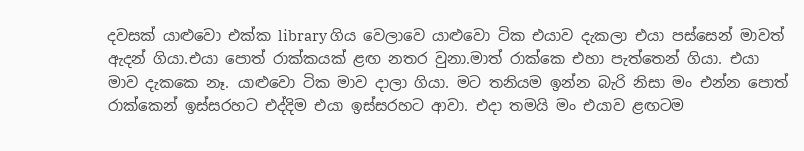දවසක් යාළුවො එක්ක library ගිය වෙලාවෙ යාළුවො ටික එයාව දැකලා එයා පස්සෙන් මාවත් ඇදන් ගියා.එයා පොත් රාක්කයක් ළඟ නතර වුනා.මාත් රාක්කෙ එහා පැත්තෙන් ගියා. එයා මාව දැකකෙ නෑ. යාළුවො ටික මාව දාලා ගියා. මට තනියම ඉන්න බැරි නිසා මං එන්න පොත් රාක්කෙන් ඉස්සරහට එද්දිම එයා ඉස්සරහට ආවා. එදා තමයි මං එයාව ළඟටම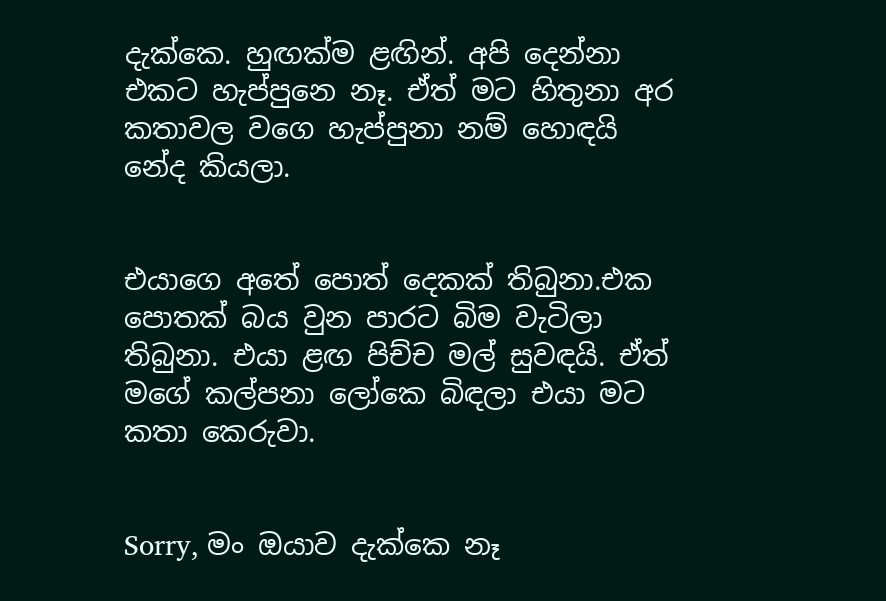දැක්කෙ. හුඟක්ම ළඟින්. අපි දෙන්නා එකට හැප්පුනෙ නෑ. ඒත් මට හිතුනා අර කතාවල වගෙ හැප්පුනා නම් හොඳයි නේද කියලා.


එයාගෙ අතේ පොත් දෙකක් තිබුනා.එක පොතක් බය වුන පාරට බිම වැටිලා තිබුනා. එයා ළඟ පිච්ච මල් සුවඳයි. ඒත් මගේ කල්පනා ලෝකෙ බිඳලා එයා මට කතා කෙරුවා.


Sorry, මං ඔයාව දැක්කෙ නෑ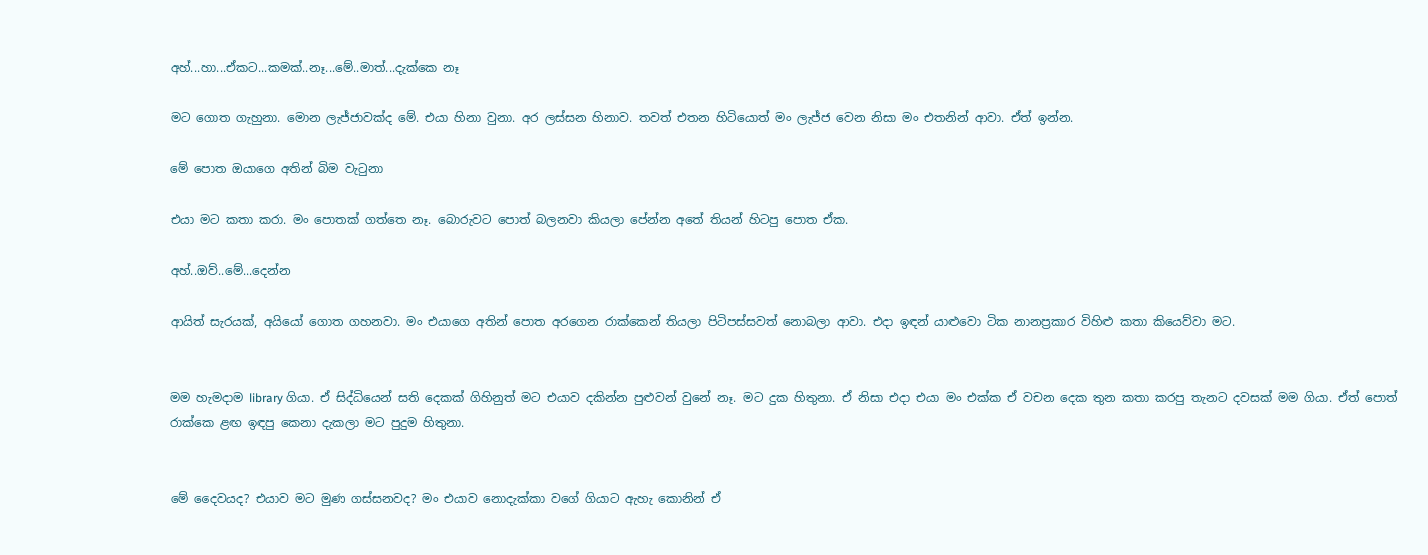අහ්...හා...ඒකට...කමක්..නෑ...මේ..මාත්...දැක්කෙ නෑ

මට ගොත ගැහුනා. මොන ලැජ්ජාවක්ද මේ. එයා හිනා වුනා. අර ලස්සන හිනාව. තවත් එතන හිටියොත් මං ලැජ්ජ වෙන නිසා මං එතනින් ආවා. ඒත් ඉන්න.

මේ පොත ඔයාගෙ අතින් බිම වැටුනා

එයා මට කතා කරා. මං පොතක් ගත්තෙ නෑ. බොරුවට පොත් බලනවා කියලා පේන්න අතේ තියන් හිටපු පොත ඒක.

අහ්..ඔව්..මේ...දෙන්න

ආයිත් සැරයක්, අයියෝ ගොත ගහනවා. මං එයාගෙ අතින් පොත අරගෙන රාක්කෙන් තියලා පිටිපස්සවත් නොබලා ආවා. එදා ඉඳන් යාළුවො ටික නානප්‍රකාර විහිළු කතා කියෙව්වා මට.


මම හැමදාම library ගියා. ඒ සිද්ධියෙන් සති දෙකක් ගිහිනුත් මට එයාව දකින්න පුළුවන් වුනේ නෑ. මට දුක හිතුනා. ඒ නිසා එදා එයා මං එක්ක ඒ වචන දෙක තුන කතා කරපු තැනට දවසක් මම ගියා. ඒත් පොත් රාක්කෙ ළඟ ඉඳපු කෙනා දැකලා මට පුදුම හිතුනා.


මේ දෛවයද? එයාව මට මුණ ගස්සනවද? මං එයාව නොදැක්කා වගේ ගියාට ඇහැ කොනින් ඒ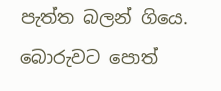පැත්ත බලන් ගියෙ. බොරුවට පොත්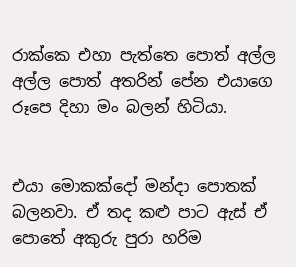රාක්කෙ එහා පැත්තෙ පොත් අල්ල අල්ල පොත් අතරින් පේන එයාගෙ රූපෙ දිහා මං බලන් හිටියා.


එයා මොකක්දෝ මන්දා පොතක් බලනවා. ඒ තද කළු පාට ඇස් ඒ පොතේ අකුරු පුරා හරිම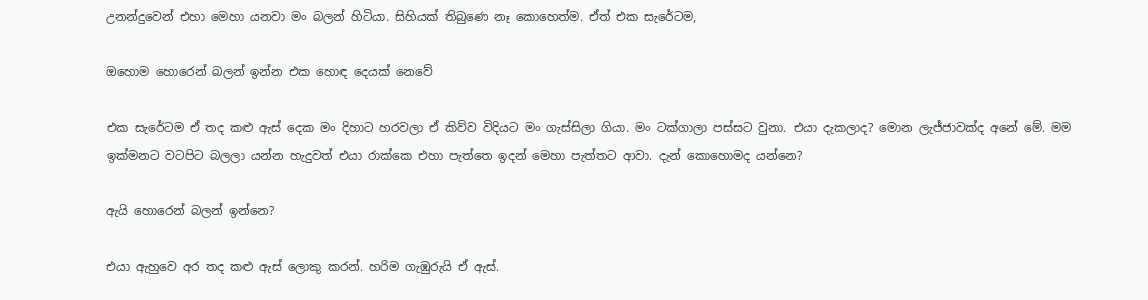උනන්දුවෙන් එහා මෙහා යනවා මං බලන් හිටියා. සිහියක් තිබුණෙ නෑ කොහෙත්ම. ඒත් එක සැරේටම,

ඔහොම හොරෙන් බලන් ඉන්න එක හොඳ දෙයක් නෙවේ

එක සැරේටම ඒ තද කළු ඇස් දෙක මං දිහාට හරවලා ඒ කිව්ව විදියට මං ගැස්සිලා ගියා. මං ටක්ගාලා පස්සට වුනා. එයා දැකලාද? මොන ලැජ්ජාවක්ද අනේ මේ. මම ඉක්මනට වටපිට බලලා යන්න හැදුවත් එයා රාක්කෙ එහා පැත්තෙ ඉදන් මෙහා පැත්තට ආවා. දැන් කොහොමද යන්නෙ?

ඇයි හොරෙන් බලන් ඉන්නෙ?

එයා ඇහුවෙ අර තද කළු ඇස් ලොකු කරන්. හරිම ගැඹුරුයි ඒ ඇස්.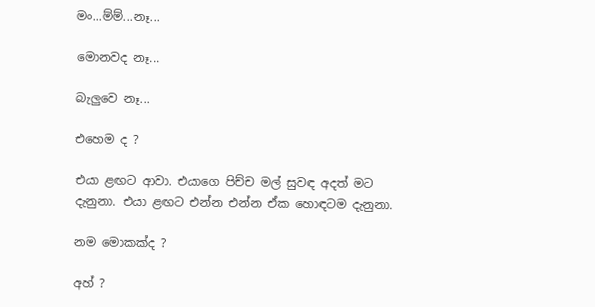මං...ම්ම්...නෑ...

මොනවද නෑ...

බැලුවෙ නෑ...

එහෙම ද ?

එයා ළඟට ආවා. එයාගෙ පිච්ච මල් සුවඳ අදත් මට දැනුනා. එයා ළඟට එන්න එන්න ඒක හොඳටම දැනුනා.

නම මොකක්ද ?

අහ් ?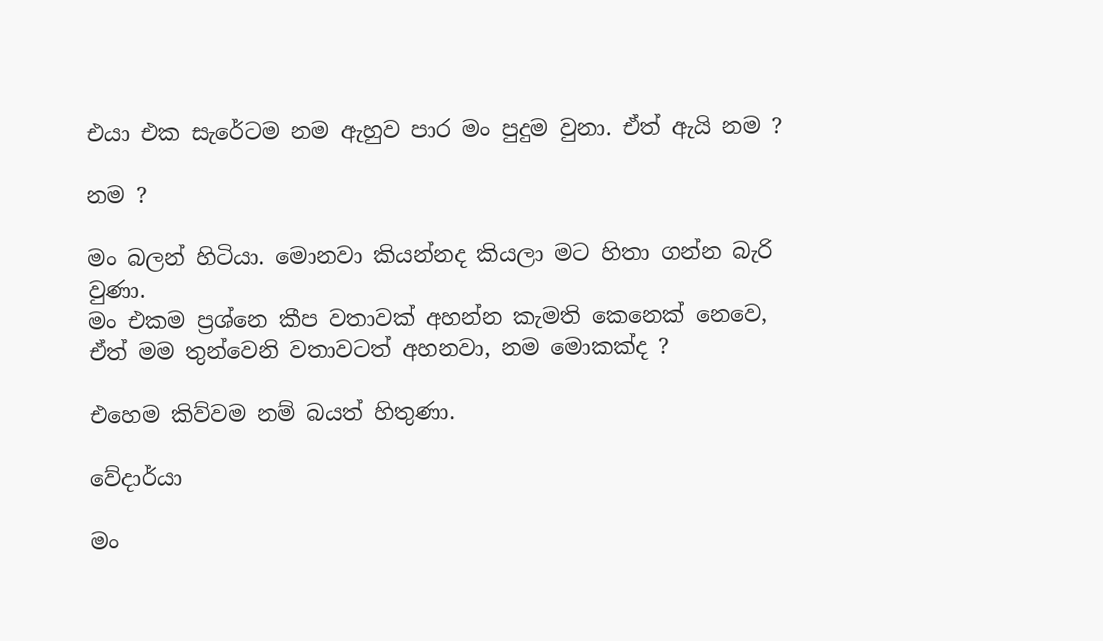එයා එක සැරේටම නම ඇහුව පාර මං පුදුම වුනා. ඒත් ඇයි නම ?

නම ?

මං බලන් හිටියා. මොනවා කියන්නද කියලා මට හිතා ගන්න බැරි වුණා.
මං එකම ප්‍රශ්නෙ කීප වතාවක් අහන්න කැමති කෙනෙක් නෙවෙ, ඒත් මම තුන්වෙනි වතාවටත් අහනවා, නම මොකක්ද ?

එහෙම කිව්වම නම් බයත් හිතුණා.

වේදාර්යා

මං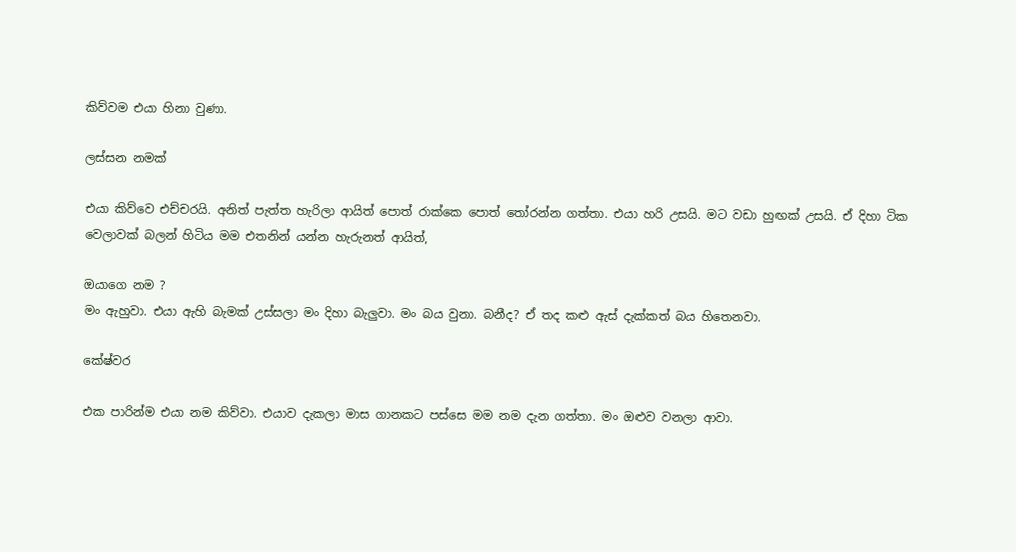කිව්වම එයා හිනා වුණා.

ලස්සන නමක්

එයා කිව්වෙ එච්චරයි. අනිත් පැත්ත හැරිලා ආයිත් පොත් රාක්කෙ පොත් තෝරන්න ගත්තා. එයා හරි උසයි. මට වඩා හුඟක් උසයි. ඒ දිහා ටික වෙලාවක් බලන් හිටිය මම එතනින් යන්න හැරුනත් ආයිත්,

ඔයාගෙ නම ?
මං ඇහුවා. එයා ඇහි බැමක් උස්සලා මං දිහා බැලුවා. මං බය වුනා. බනීද? ඒ තද කළු ඇස් දැක්කත් බය හිතෙනවා.

කේෂ්වර

එක පාරින්ම එයා නම කිව්වා. එයාව දැකලා මාස ගානකට පස්සෙ මම නම දැන ගත්තා. මං ඔළුව වනලා ආවා.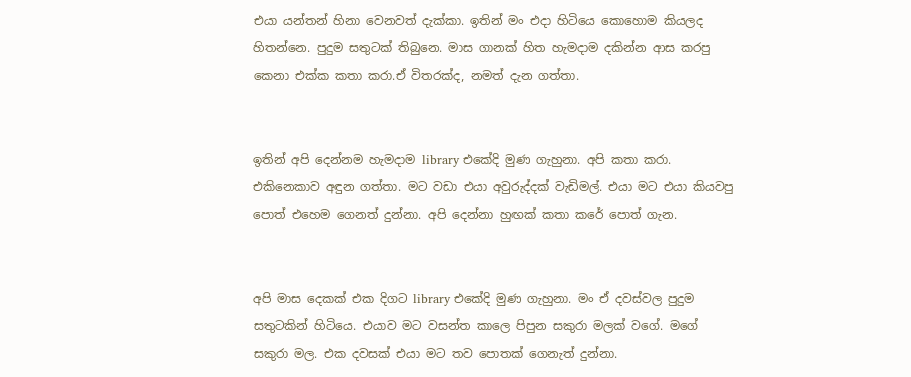එයා යන්තන් හිනා වෙනවත් දැක්කා. ඉතින් මං එදා හිටියෙ කොහොම කියලද හිතන්නෙ. පුදුම සතුටක් තිබුනෙ. මාස ගානක් හිත හැමදාම දකින්න ආස කරපු කෙනා එක්ක කතා කරා.ඒ විතරක්ද, නමත් දැන ගත්තා.


ඉතින් අපි දෙන්නම හැමදාම library එකේදි මුණ ගැහුනා. අපි කතා කරා. එකිනෙකාව අඳුන ගත්තා. මට වඩා එයා අවුරුද්දක් වැඩිමල්. එයා මට එයා කියවපු පොත් එහෙම ගෙනත් දුන්නා. අපි දෙන්නා හුඟක් කතා කරේ පොත් ගැන.


අපි මාස දෙකක් එක දිගට library එකේදි මුණ ගැහුනා. මං ඒ දවස්වල පුදුම සතුටකින් හිටියෙ. එයාව මට වසන්ත කාලෙ පිපුන සකුරා මලක් වගේ. මගේ සකුරා මල. එක දවසක් එයා මට තව පොතක් ගෙනැත් දුන්නා.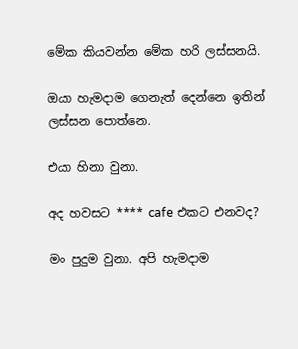මේක කියවන්න මේක හරි ලස්සනයි.

ඔයා හැමදාම ගෙනැත් දෙන්නෙ ඉතින් ලස්සන පොත්නෙ.

එයා හිනා වුනා.

අද හවසට **** cafe එකට එනවද?

මං පුදුම වුනා. අපි හැමදාම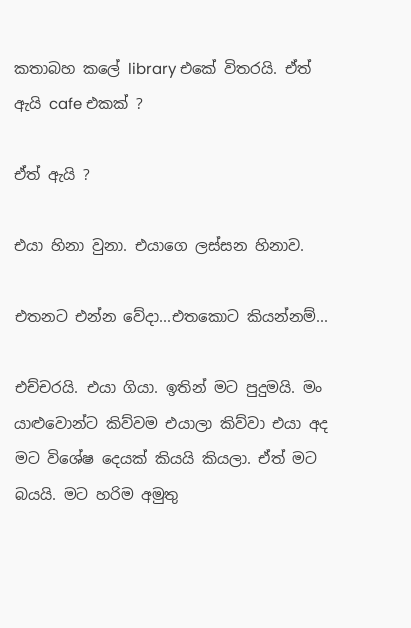කතාබහ කලේ library එකේ විතරයි. ඒත් ඇයි cafe එකක් ?

ඒත් ඇයි ?

එයා හිනා වුනා. එයාගෙ ලස්සන හිනාව.

එතනට එන්න වේදා...එතකොට කියන්නම්...

එච්චරයි. එයා ගියා. ඉතින් මට පුදුමයි. මං යාළුවොන්ට කිව්වම එයාලා කිව්වා එයා අද මට විශේෂ දෙයක් කියයි කියලා. ඒත් මට බයයි. මට හරිම අමුතු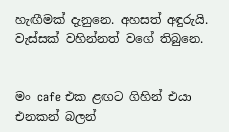හැඟීමක් දැනුනෙ. අහසත් අඳුරුයි. වැස්සක් වහින්නත් වගේ තිබුනෙ.


මං cafe එක ළඟට ගිහින් එයා එනකන් බලන්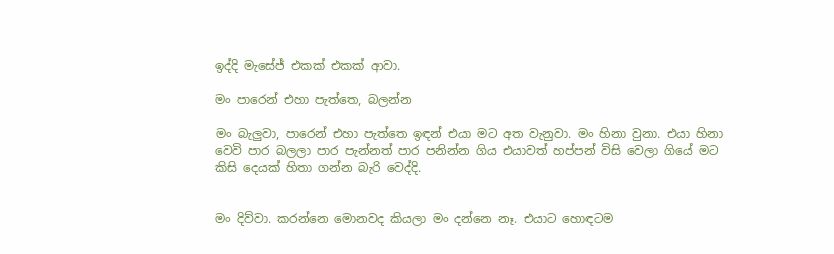ඉද්දි මැසේජ් එකක් එකක් ආවා.

මං පාරෙන් එහා පැත්තෙ, බලන්න

මං බැලුවා, පාරෙන් එහා පැත්තෙ ඉඳන් එයා මට අත වැනුවා. මං හිනා වුනා. එයා හිනා වෙවි පාර බලලා පාර පැන්නත් පාර පනින්න ගිය එයාවත් හප්පන් විසි වෙලා ගියේ මට කිසි දෙයක් හිතා ගන්න බැරි වෙද්දි.


මං දිව්වා. කරන්නෙ මොනවද කියලා මං දන්නෙ නෑ. එයාට හොඳටම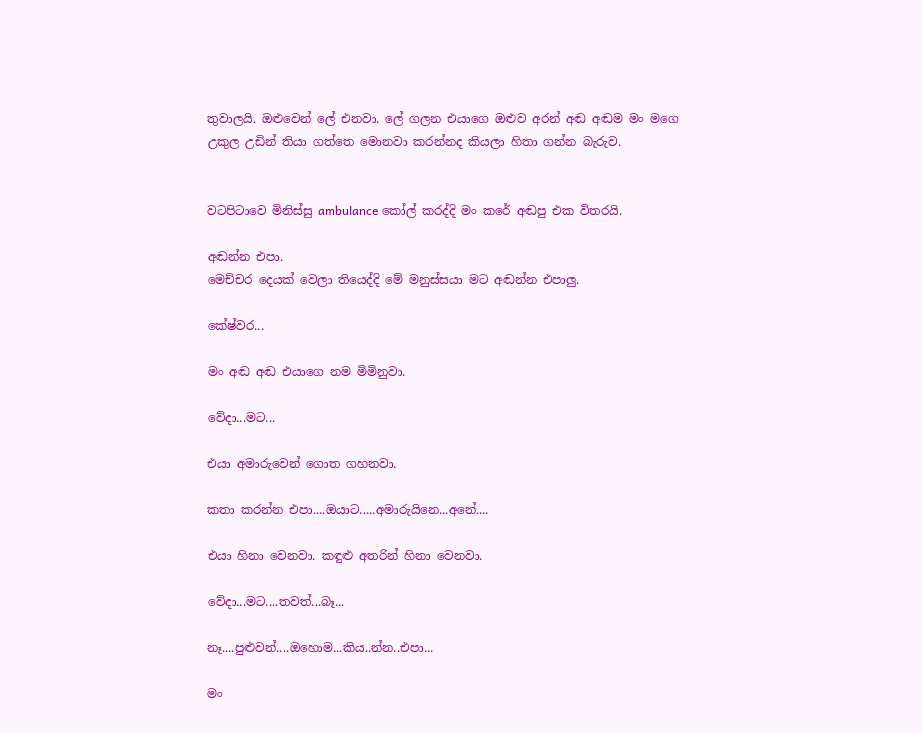තුවාලයි. ඔළුවෙන් ලේ එනවා. ලේ ගලන එයාගෙ ඔළුව අරන් අඬ අඬම මං මගෙ උකුල උඩින් තියා ගත්තෙ මොනවා කරන්නද කියලා හිතා ගන්න බැරුව.


වටපිටාවෙ මිනිස්සු ambulance කෝල් කරද්දි මං කරේ අඬපු එක විතරයි.

අඬන්න එපා.
මෙච්චර දෙයක් වෙලා තියෙද්දි මේ මනුස්සයා මට අඬන්න එපාලු.

කේෂ්වර...

මං අඬ අඬ එයාගෙ නම මිමිනුවා.

වේදා...මට...

එයා අමාරුවෙන් ගොත ගහනවා.

කතා කරන්න එපා....ඔයාට.....අමාරුයිනෙ...අනේ....

එයා හිනා වෙනවා. කඳුළු අතරින් හිනා වෙනවා.

වේදා...මට....තවත්...බෑ...

නෑ....පුළුවන්....ඔහොම...කිය..න්න..එපා...

මං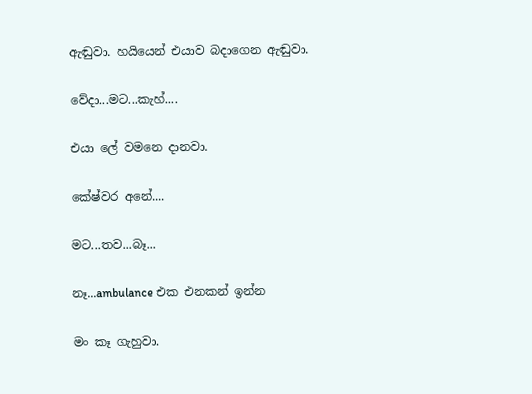ඇඬුවා. හයියෙන් එයාව බදාගෙන ඇඬුවා.

වේදා...මට...කැහ්....

එයා ලේ වමනෙ දානවා.

කේෂ්වර අනේ....

මට...තව...බෑ...

නෑ...ambulance එක එනකන් ඉන්න

මං කෑ ගැහුවා.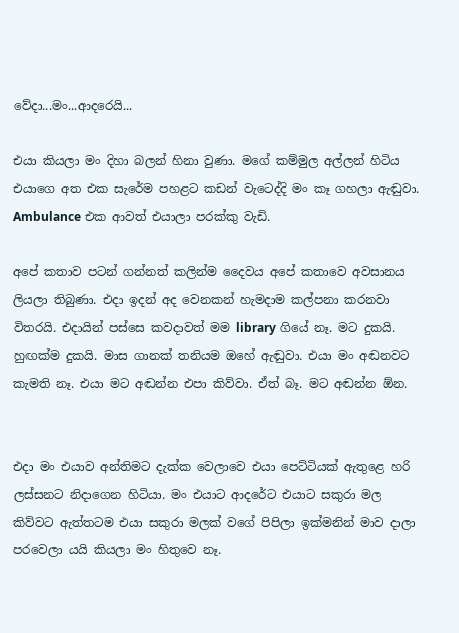වේදා...මං...ආදරෙයි...

එයා කියලා මං දිහා බලන් හිනා වුණා. මගේ කම්මුල අල්ලන් හිටිය එයාගෙ අත එක සැරේම පහළට කඩන් වැටෙද්දි මං කෑ ගහලා ඇඬුවා. Ambulance එක ආවත් එයාලා පරක්කු වැඩි.

අපේ කතාව පටන් ගන්නත් කලින්ම දෛවය අපේ කතාවෙ අවසානය ලියලා තිබුණා. එදා ඉදන් අද වෙනකන් හැමදාම කල්පනා කරනවා විතරයි. එදායින් පස්සෙ කවදාවත් මම library ගියේ නෑ. මට දුකයි. හුඟක්ම දුකයි. මාස ගානක් තනියම ඔහේ ඇඬුවා. එයා මං අඬනවට කැමති නෑ. එයා මට අඬන්න එපා කිව්වා. ඒත් බෑ. මට අඬන්න ඕන.


එදා මං එයාව අන්තිමට දැක්ක වෙලාවෙ එයා පෙට්ටියක් ඇතුළෙ හරි ලස්සනට නිදාගෙන හිටියා. මං එයාට ආදරේට එයාට සකුරා මල කිව්වට ඇත්තටම එයා සකුරා මලක් වගේ පිපිලා ඉක්මනින් මාව දාලා පරවෙලා යයි කියලා මං හිතුවෙ නෑ.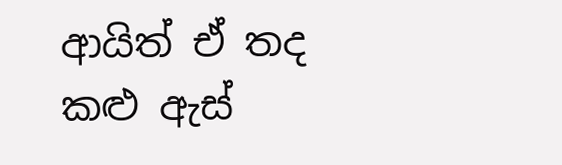ආයිත් ඒ තද කළු ඇස්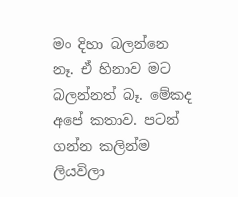මං දිහා බලන්නෙ නෑ. ඒ හිනාව මට බලන්නත් බෑ. මේකද අපේ කතාව. පටන් ගන්න කලින්ම ලියවිලා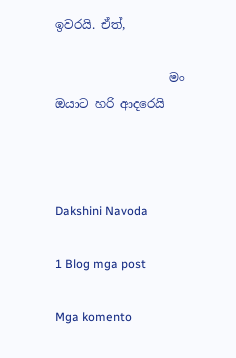ඉවරයි. ඒත්,

                   මං ඔයාට හරි ආදරෙයි



Dakshini Navoda

1 Blog mga post

Mga komento